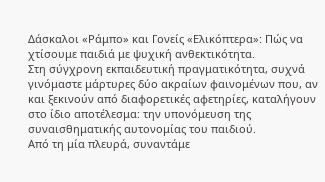Δάσκαλοι «Ράμπο» και Γονείς «Ελικόπτερα»: Πώς να χτίσουμε παιδιά με ψυχική ανθεκτικότητα.
Στη σύγχρονη εκπαιδευτική πραγματικότητα, συχνά γινόμαστε μάρτυρες δύο ακραίων φαινομένων που, αν και ξεκινούν από διαφορετικές αφετηρίες, καταλήγουν στο ίδιο αποτέλεσμα: την υπονόμευση της συναισθηματικής αυτονομίας του παιδιού.
Από τη μία πλευρά, συναντάμε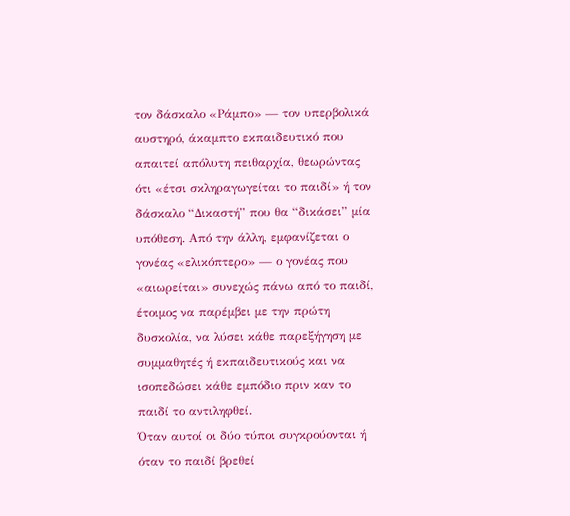τον δάσκαλο «Ράμπο» — τον υπερβολικά αυστηρό, άκαμπτο εκπαιδευτικό που απαιτεί απόλυτη πειθαρχία, θεωρώντας ότι «έτσι σκληραγωγείται το παιδί» ή τον δάσκαλο “Δικαστή” που θα “δικάσει” μία υπόθεση. Από την άλλη, εμφανίζεται ο γονέας «ελικόπτερο» — ο γονέας που «αιωρείται» συνεχώς πάνω από το παιδί, έτοιμος να παρέμβει με την πρώτη δυσκολία, να λύσει κάθε παρεξήγηση με συμμαθητές ή εκπαιδευτικούς και να ισοπεδώσει κάθε εμπόδιο πριν καν το παιδί το αντιληφθεί.
Όταν αυτοί οι δύο τύποι συγκρούονται ή όταν το παιδί βρεθεί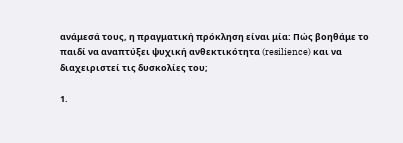ανάμεσά τους, η πραγματική πρόκληση είναι μία: Πώς βοηθάμε το παιδί να αναπτύξει ψυχική ανθεκτικότητα (resilience) και να διαχειριστεί τις δυσκολίες του;

1.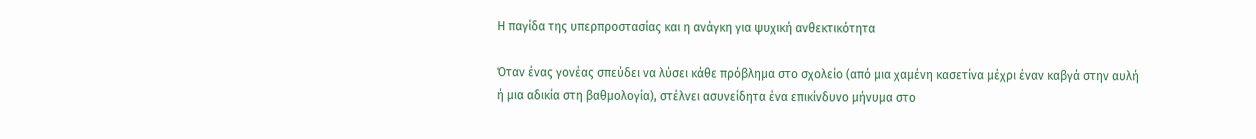Η παγίδα της υπερπροστασίας και η ανάγκη για ψυχική ανθεκτικότητα

Όταν ένας γονέας σπεύδει να λύσει κάθε πρόβλημα στο σχολείο (από μια χαμένη κασετίνα μέχρι έναν καβγά στην αυλή ή μια αδικία στη βαθμολογία), στέλνει ασυνείδητα ένα επικίνδυνο μήνυμα στο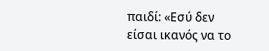παιδί: «Εσύ δεν είσαι ικανός να το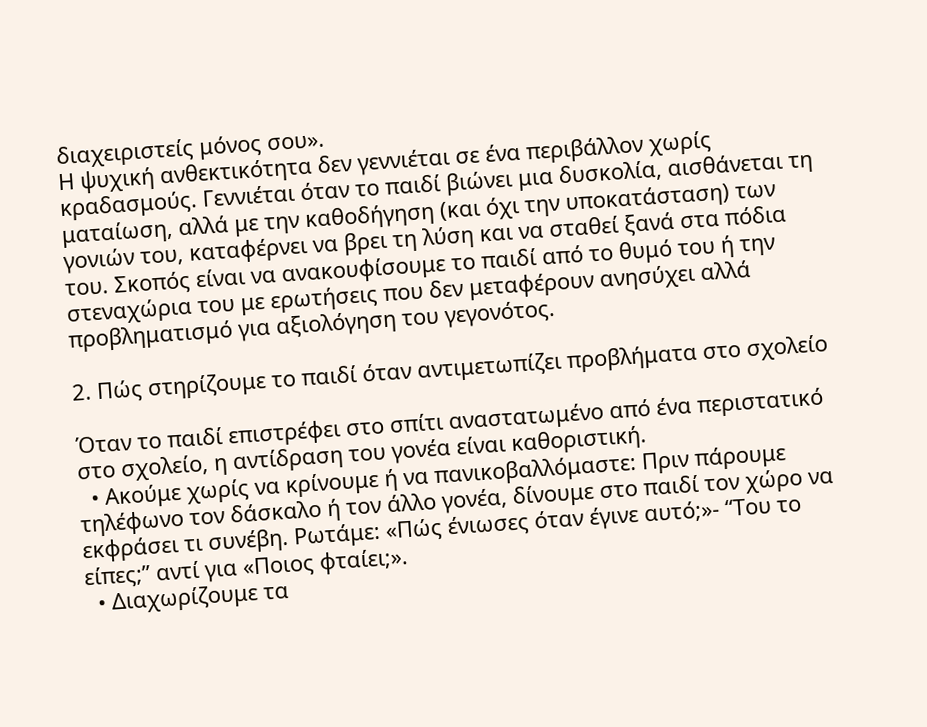διαχειριστείς μόνος σου».
Η ψυχική ανθεκτικότητα δεν γεννιέται σε ένα περιβάλλον χωρίς κραδασμούς. Γεννιέται όταν το παιδί βιώνει μια δυσκολία, αισθάνεται τη ματαίωση, αλλά με την καθοδήγηση (και όχι την υποκατάσταση) των γονιών του, καταφέρνει να βρει τη λύση και να σταθεί ξανά στα πόδια του. Σκοπός είναι να ανακουφίσουμε το παιδί από το θυμό του ή την στεναχώρια του με ερωτήσεις που δεν μεταφέρουν ανησύχει αλλά προβληματισμό για αξιολόγηση του γεγονότος.

2. Πώς στηρίζουμε το παιδί όταν αντιμετωπίζει προβλήματα στο σχολείο

Όταν το παιδί επιστρέφει στο σπίτι αναστατωμένο από ένα περιστατικό στο σχολείο, η αντίδραση του γονέα είναι καθοριστική.
  • Ακούμε χωρίς να κρίνουμε ή να πανικοβαλλόμαστε: Πριν πάρουμε τηλέφωνο τον δάσκαλο ή τον άλλο γονέα, δίνουμε στο παιδί τον χώρο να εκφράσει τι συνέβη. Ρωτάμε: «Πώς ένιωσες όταν έγινε αυτό;»- “Του το είπες;” αντί για «Ποιος φταίει;».
  • Διαχωρίζουμε τα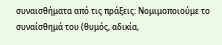συναισθήματα από τις πράξεις: Νομιμοποιούμε το συναίσθημά του (θυμός, αδικία,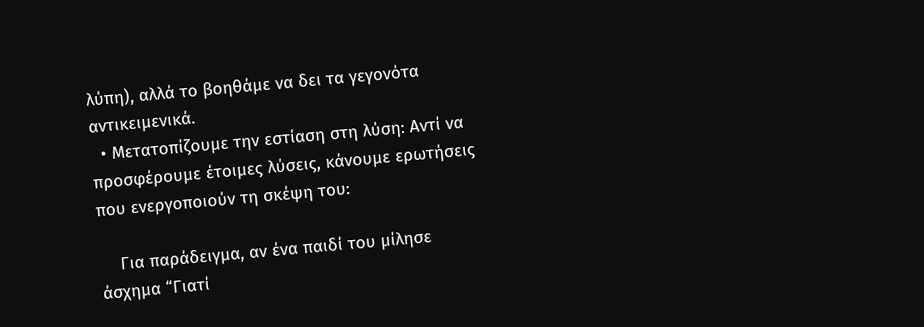λύπη), αλλά το βοηθάμε να δει τα γεγονότα αντικειμενικά.
  • Μετατοπίζουμε την εστίαση στη λύση: Αντί να προσφέρουμε έτοιμες λύσεις, κάνουμε ερωτήσεις που ενεργοποιούν τη σκέψη του:

    Για παράδειγμα, αν ένα παιδί του μίλησε άσχημα “Γιατί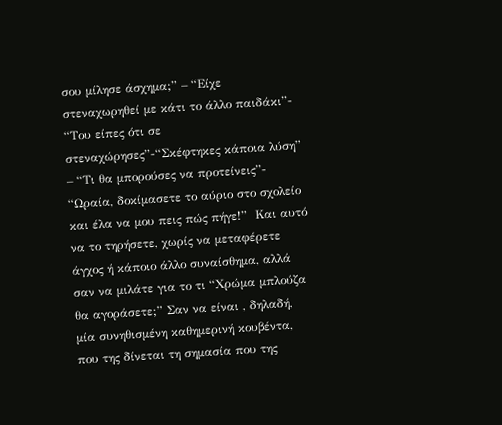σου μίλησε άσχημα;” – “Είχε στεναχωρηθεί με κάτι το άλλο παιδάκι”- “Του είπες ότι σε στεναχώρησες”-“Σκέφτηκες κάποια λύση” – “Τι θα μπορούσες να προτείνεις”- “Ωραία, δοκίμασετε το αύριο στο σχολείο και έλα να μου πεις πώς πήγε!”  Και αυτό να το τηρήσετε, χωρίς να μεταφέρετε άγχος ή κάποιο άλλο συναίσθημα, αλλά σαν να μιλάτε για το τι “Χρώμα μπλούζα θα αγοράσετε;” Σαν να είναι , δηλαδή, μία συνηθισμένη καθημερινή κουβέντα, που της δίνεται τη σημασία που της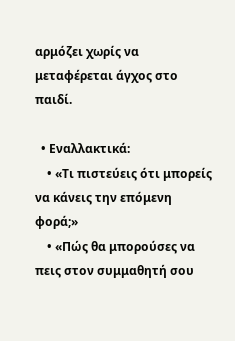αρμόζει χωρίς να μεταφέρεται άγχος στο παιδί.

  • Εναλλακτικά:
    • «Τι πιστεύεις ότι μπορείς να κάνεις την επόμενη φορά;»
    • «Πώς θα μπορούσες να πεις στον συμμαθητή σου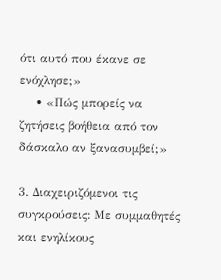ότι αυτό που έκανε σε ενόχλησε;»
    • «Πώς μπορείς να ζητήσεις βοήθεια από τον δάσκαλο αν ξανασυμβεί;»

3. Διαχειριζόμενοι τις συγκρούσεις: Με συμμαθητές και ενηλίκους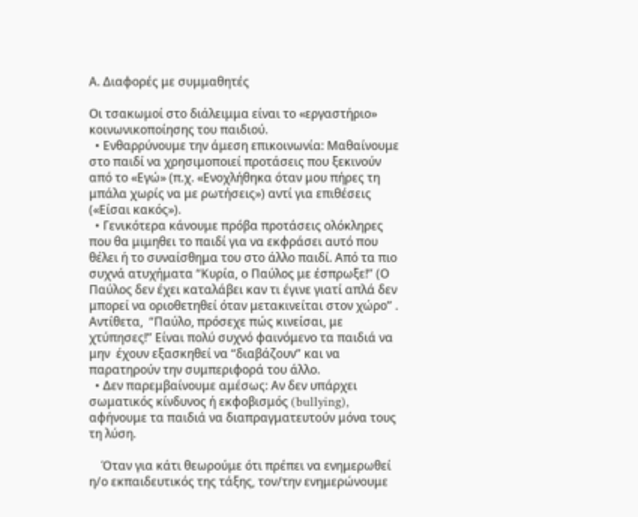Α. Διαφορές με συμμαθητές

Οι τσακωμοί στο διάλειμμα είναι το «εργαστήριο» κοινωνικοποίησης του παιδιού.
  • Ενθαρρύνουμε την άμεση επικοινωνία: Μαθαίνουμε στο παιδί να χρησιμοποιεί προτάσεις που ξεκινούν από το «Εγώ» (π.χ. «Ενοχλήθηκα όταν μου πήρες τη μπάλα χωρίς να με ρωτήσεις») αντί για επιθέσεις («Είσαι κακός»).
  • Γενικότερα κάνουμε πρόβα προτάσεις ολόκληρες που θα μιμηθει το παιδί για να εκφράσει αυτό που θέλει ή το συναίσθημα του στο άλλο παιδί. Από τα πιο συχνά ατυχήματα “Κυρία, ο Παύλος με έσπρωξε!” (Ο Παύλος δεν έχει καταλάβει καν τι έγινε γιατί απλά δεν μπορεί να οριοθετηθεί όταν μετακινείται στον χώρο” . Αντίθετα,  “Παύλο, πρόσεχε πώς κινείσαι, με χτύπησες!” Είναι πολύ συχνό φαινόμενο τα παιδιά να μην  έχουν εξασκηθεί να “διαβάζουν” και να παρατηρούν την συμπεριφορά του άλλο.
  • Δεν παρεμβαίνουμε αμέσως: Αν δεν υπάρχει σωματικός κίνδυνος ή εκφοβισμός (bullying), αφήνουμε τα παιδιά να διαπραγματευτούν μόνα τους τη λύση.

    Όταν για κάτι θεωρούμε ότι πρέπει να ενημερωθεί η/ο εκπαιδευτικός της τάξης, τον/την ενημερώνουμε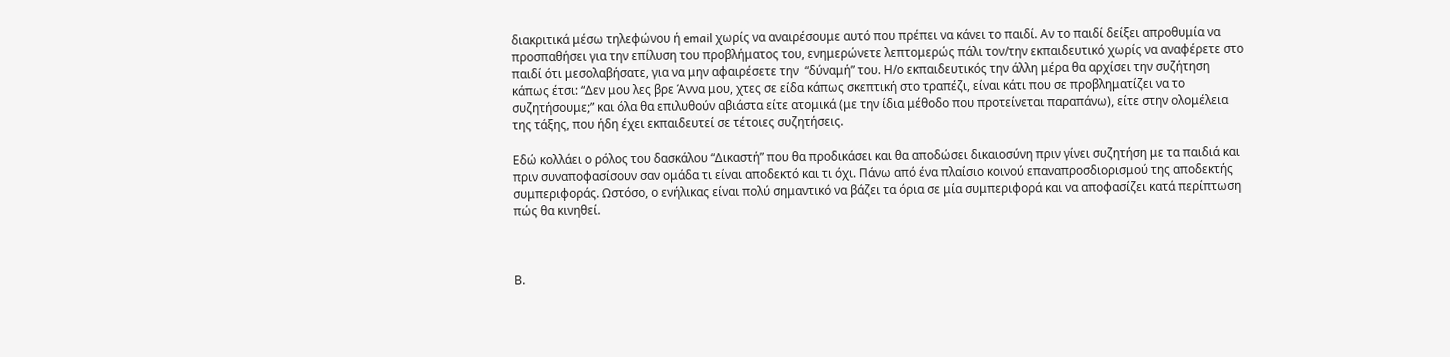διακριτικά μέσω τηλεφώνου ή email χωρίς να αναιρέσουμε αυτό που πρέπει να κάνει το παιδί. Αν το παιδί δείξει απροθυμία να προσπαθήσει για την επίλυση του προβλήματος του, ενημερώνετε λεπτομερώς πάλι τον/την εκπαιδευτικό χωρίς να αναφέρετε στο παιδί ότι μεσολαβήσατε, για να μην αφαιρέσετε την  “δύναμή” του. Η/ο εκπαιδευτικός την άλλη μέρα θα αρχίσει την συζήτηση κάπως έτσι: “Δεν μου λες βρε Άννα μου, χτες σε είδα κάπως σκεπτική στο τραπέζι, είναι κάτι που σε προβληματίζει να το συζητήσουμε;” και όλα θα επιλυθούν αβιάστα είτε ατομικά (με την ίδια μέθοδο που προτείνεται παραπάνω), είτε στην ολομέλεια της τάξης, που ήδη έχει εκπαιδευτεί σε τέτοιες συζητήσεις.

Εδώ κολλάει ο ρόλος του δασκάλου “Δικαστή” που θα προδικάσει και θα αποδώσει δικαιοσύνη πριν γίνει συζητήση με τα παιδιά και πριν συναποφασίσουν σαν ομάδα τι είναι αποδεκτό και τι όχι. Πάνω από ένα πλαίσιο κοινού επαναπροσδιορισμού της αποδεκτής συμπεριφοράς. Ωστόσο, ο ενήλικας είναι πολύ σημαντικό να βάζει τα όρια σε μία συμπεριφορά και να αποφασίζει κατά περίπτωση πώς θα κινηθεί.



Β.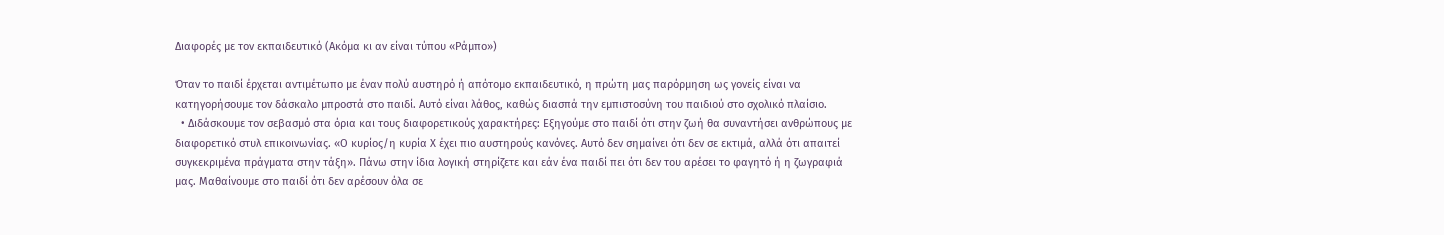Διαφορές με τον εκπαιδευτικό (Ακόμα κι αν είναι τύπου «Ράμπο»)

Όταν το παιδί έρχεται αντιμέτωπο με έναν πολύ αυστηρό ή απότομο εκπαιδευτικό, η πρώτη μας παρόρμηση ως γονείς είναι να κατηγορήσουμε τον δάσκαλο μπροστά στο παιδί. Αυτό είναι λάθος, καθώς διασπά την εμπιστοσύνη του παιδιού στο σχολικό πλαίσιο.
  • Διδάσκουμε τον σεβασμό στα όρια και τους διαφορετικούς χαρακτήρες: Εξηγούμε στο παιδί ότι στην ζωή θα συναντήσει ανθρώπους με διαφορετικό στυλ επικοινωνίας. «Ο κυρίος/η κυρία Χ έχει πιο αυστηρούς κανόνες. Αυτό δεν σημαίνει ότι δεν σε εκτιμά, αλλά ότι απαιτεί συγκεκριμένα πράγματα στην τάξη». Πάνω στην ίδια λογική στηρίζετε και εάν ένα παιδί πει ότι δεν του αρέσει το φαγητό ή η ζωγραφιά μας. Μαθαίνουμε στο παιδί ότι δεν αρέσουν όλα σε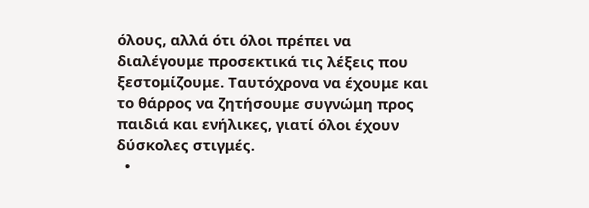όλους, αλλά ότι όλοι πρέπει να διαλέγουμε προσεκτικά τις λέξεις που ξεστομίζουμε. Ταυτόχρονα να έχουμε και το θάρρος να ζητήσουμε συγνώμη προς παιδιά και ενήλικες, γιατί όλοι έχουν δύσκολες στιγμές.
  •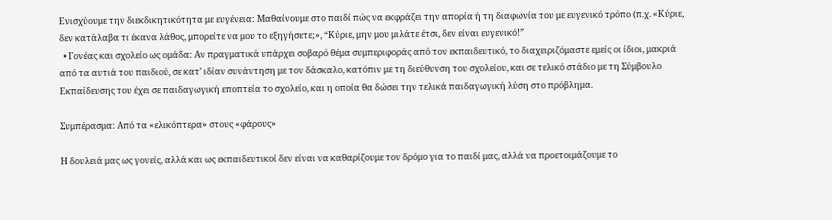Ενισχύουμε την διεκδικητικότητα με ευγένεια: Μαθαίνουμε στο παιδί πώς να εκφράζει την απορία ή τη διαφωνία του με ευγενικό τρόπο (π.χ. «Κύριε, δεν κατάλαβα τι έκανα λάθος, μπορείτε να μου το εξηγήσετε;», “Κύριε, μην μου μιλάτε έτσι, δεν είναι ευγενικό!”
  • Γονέας και σχολείο ως ομάδα: Αν πραγματικά υπάρχει σοβαρό θέμα συμπεριφοράς από τον εκπαιδευτικό, το διαχειριζόμαστε εμείς οι ίδιοι, μακριά από τα αυτιά του παιδιού, σε κατ’ ιδίαν συνάντηση με τον δάσκαλο, κατόπιν με τη διεύθυνση του σχολείου, και σε τελικό στάδιο με τη Σύμβουλο Εκπαίδευσης του έχει σε παιδαγωγική εποπτεία το σχολείο, και η οποία θα δώσει την τελικά παιδαγωγική λύση στο πρόβλημα.

Συμπέρασμα: Από τα «ελικόπτερα» στους «φάρους»

Η δουλειά μας ως γονείς, αλλά και ως εκπαιδευτικοί δεν είναι να καθαρίζουμε τον δρόμο για το παιδί μας, αλλά να προετοιμάζουμε το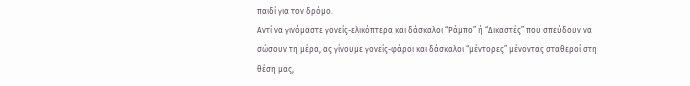παιδί για τον δρόμο.
Αντί να γινόμαστε γονείς-ελικόπτερα και δάσκαλοι “Ράμπο” ή “Δικαστές” που σπεύδουν να σώσουν τη μέρα, ας γίνουμε γονείς-φάροι και δάσκαλοι “μέντορες” μένοντας σταθεροί στη θέση μας,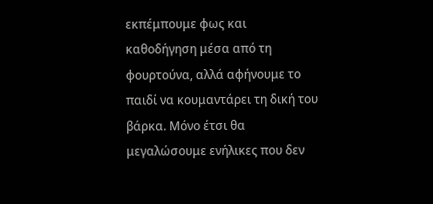εκπέμπουμε φως και καθοδήγηση μέσα από τη φουρτούνα, αλλά αφήνουμε το παιδί να κουμαντάρει τη δική του βάρκα. Μόνο έτσι θα μεγαλώσουμε ενήλικες που δεν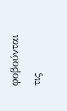φοβούνται τις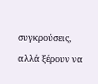συγκρούσεις, αλλά ξέρουν να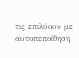τις επιλύουν με αυτοπεποίθηση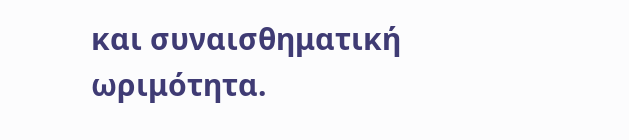και συναισθηματική ωριμότητα.